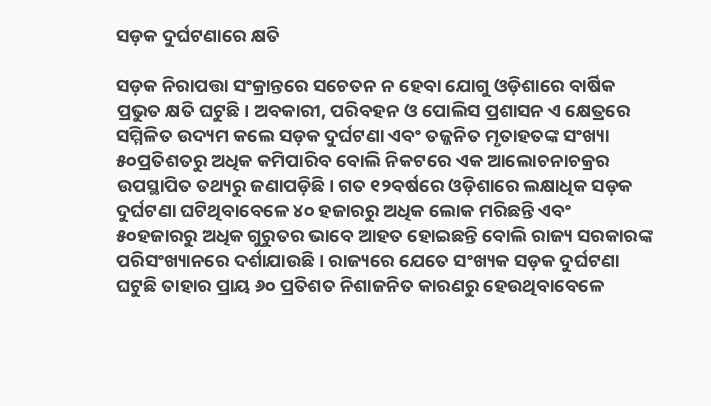ସଡ଼କ ଦୁର୍ଘଟଣାରେ କ୍ଷତି

ସଡ଼କ ନିରାପତ୍ତା ସଂକ୍ରାନ୍ତରେ ସଚେତନ ନ ହେବା ଯୋଗୁ ଓଡ଼ିଶାରେ ବାର୍ଷିକ ପ୍ରଭୁତ କ୍ଷତି ଘଟୁଛି। ଅବକାରୀ, ପରିବହନ ଓ ପୋଲିସ ପ୍ରଶାସନ ଏ କ୍ଷେତ୍ରରେ ସମ୍ମିଳିତ ଉଦ୍ୟମ କଲେ ସଡ଼କ ଦୁର୍ଘଟଣା ଏବଂ ତଜ୍ଜନିତ ମୃତାହତଙ୍କ ସଂଖ୍ୟା ୫୦ପ୍ରତିଶତରୁ ଅଧିକ କମିପାରିବ ବୋଲି ନିକଟରେ ଏକ ଆଲୋଚନାଚକ୍ରର ଉପସ୍ଥାପିତ ତଥ୍ୟରୁ ଜଣାପଡ଼ିଛି। ଗତ ୧୨ବର୍ଷରେ ଓଡ଼ିଶାରେ ଲକ୍ଷାଧିକ ସଡ଼କ ଦୁର୍ଘଟଣା ଘଟିଥିବାବେଳେ ୪୦ ହଜାରରୁ ଅଧିକ ଲୋକ ମରିଛନ୍ତି ଏବଂ ୫୦ହଜାରରୁ ଅଧିକ ଗୁରୁତର ଭାବେ ଆହତ ହୋଇଛନ୍ତି ବୋଲି ରାଜ୍ୟ ସରକାରଙ୍କ ପରିସଂଖ୍ୟାନରେ ଦର୍ଶାଯାଉଛି। ରାଜ୍ୟରେ ଯେତେ ସଂଖ୍ୟକ ସଡ଼କ ଦୁର୍ଘଟଣା ଘଟୁଛି ତାହାର ପ୍ରାୟ ୬୦ ପ୍ରତିଶତ ନିଶାଜନିତ କାରଣରୁ ହେଉଥିବାବେଳେ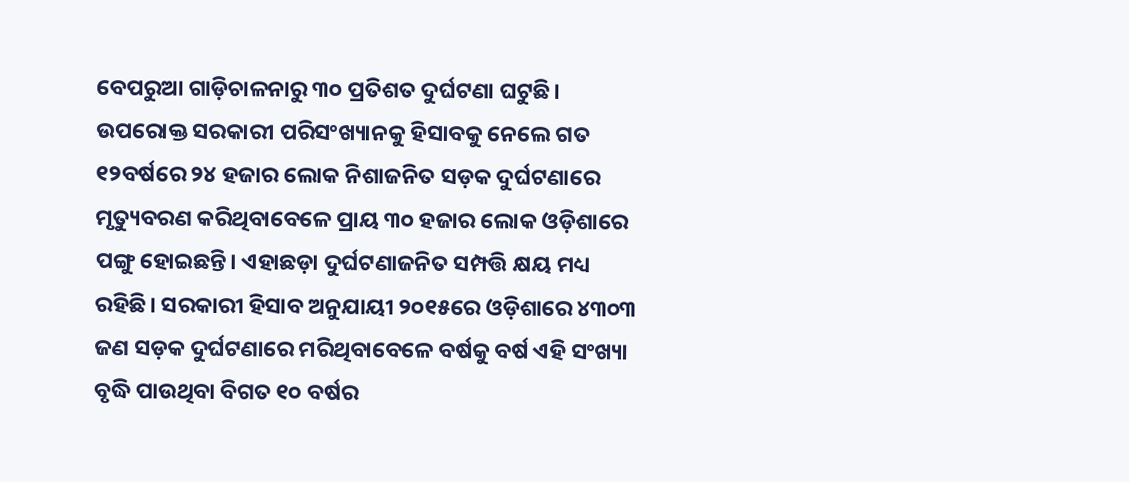ବେପରୁଆ ଗାଡ଼ିଚାଳନାରୁ ୩୦ ପ୍ରତିଶତ ଦୁର୍ଘଟଣା ଘଟୁଛି।
ଉପରୋକ୍ତ ସରକାରୀ ପରିସଂଖ୍ୟାନକୁ ହିସାବକୁ ନେଲେ ଗତ ୧୨ବର୍ଷରେ ୨୪ ହଜାର ଲୋକ ନିଶାଜନିତ ସଡ଼କ ଦୁର୍ଘଟଣାରେ ମୃତ୍ୟୁବରଣ କରିଥିବାବେଳେ ପ୍ରାୟ ୩୦ ହଜାର ଲୋକ ଓଡ଼ିଶାରେ ପଙ୍ଗୁ ହୋଇଛନ୍ତି। ଏହାଛଡ଼ା ଦୁର୍ଘଟଣାଜନିତ ସମ୍ପତ୍ତି କ୍ଷୟ ମଧ୍ୟ ରହିଛି। ସରକାରୀ ହିସାବ ଅନୁଯାୟୀ ୨୦୧୫ରେ ଓଡ଼ିଶାରେ ୪୩୦୩ ଜଣ ସଡ଼କ ଦୁର୍ଘଟଣାରେ ମରିଥିବାବେଳେ ବର୍ଷକୁ ବର୍ଷ ଏହି ସଂଖ୍ୟା ବୃଦ୍ଧି ପାଉଥିବା ବିଗତ ୧୦ ବର୍ଷର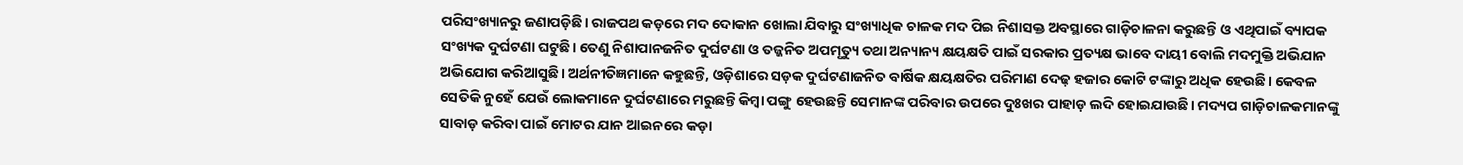ପରିସଂଖ୍ୟାନରୁ ଜଣାପଡ଼ିଛି। ରାଜପଥ କଡ଼ରେ ମଦ ଦୋକାନ ଖୋଲା ଯିବାରୁ ସଂଖ୍ୟାଧିକ ଚାଳକ ମଦ ପିଇ ନିଶାସକ୍ତ ଅବସ୍ଥାରେ ଗାଡ଼ିଚାଳନା କରୁଛନ୍ତି ଓ ଏଥିପାଇଁ ବ୍ୟାପକ ସଂଖ୍ୟକ ଦୁର୍ଘଟଣା ଘଟୁଛି। ତେଣୁ ନିଶାପାନଜନିତ ଦୁର୍ଘଟଣା ଓ ତଜ୍ଜନିତ ଅପମୃତ୍ୟୁ ତଥା ଅନ୍ୟାନ୍ୟ କ୍ଷୟକ୍ଷତି ପାଇଁ ସରକାର ପ୍ରତ୍ୟକ୍ଷ ଭାବେ ଦାୟୀ ବୋଲି ମଦମୁକ୍ତି ଅଭିଯାନ ଅଭିଯୋଗ କରିଆସୁଛି। ଅର୍ଥନୀତିଜ୍ଞମାନେ କହୁଛନ୍ତି, ଓଡ଼ିଶାରେ ସଡ଼କ ଦୁର୍ଘଟଣାଜନିତ ବାର୍ଷିକ କ୍ଷୟକ୍ଷତିର ପରିମାଣ ଦେଢ଼ ହଜାର କୋଟି ଟଙ୍କାରୁ ଅଧିକ ହେଉଛି। କେବଳ ସେତିକି ନୁହେଁ ଯେଉଁ ଲୋକମାନେ ଦୁର୍ଘଟଣାରେ ମରୁଛନ୍ତି କିମ୍ବା ପଙ୍ଗୁ ହେଉଛନ୍ତି ସେମାନଙ୍କ ପରିବାର ଉପରେ ଦୁଃଖର ପାହାଡ଼ ଲଦି ହୋଇଯାଉଛି। ମଦ୍ୟପ ଗାଡ଼ିଚାଳକମାନଙ୍କୁ ସାବାଡ଼ କରିବା ପାଇଁ ମୋଟର ଯାନ ଆଇନରେ କଡ଼ା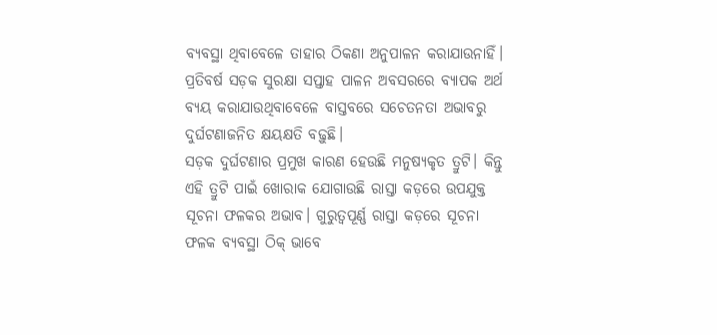ବ୍ୟବସ୍ଥା ଥିବାବେଳେ ତାହାର ଠିକଣା ଅନୁପାଳନ କରାଯାଉନାହିଁ। ପ୍ରତିବର୍ଷ ସଡ଼କ ସୁରକ୍ଷା ସପ୍ତାହ ପାଳନ ଅବସରରେ ବ୍ୟାପକ ଅର୍ଥ ବ୍ୟୟ କରାଯାଉଥିବାବେଳେ ବାସ୍ତବରେ ସଚେତନତା ଅଭାବରୁ ଦୁର୍ଘଟଣାଜନିତ କ୍ଷୟକ୍ଷତି ବଢ଼ୁଛି।
ସଡ଼କ ଦୁର୍ଘଟଣାର ପ୍ରମୁଖ କାରଣ ହେଉଛି ମନୁଷ୍ୟକୃତ ତ୍ରୁଟି। କିନ୍ତୁ ଏହି ତ୍ରୁଟି ପାଇଁ ଖୋରାକ ଯୋଗାଉଛି ରାସ୍ତା କଡ଼ରେ ଉପଯୁକ୍ତ ସୂଚନା ଫଳକର ଅଭାବ। ଗୁରୁତ୍ୱପୂର୍ଣ୍ଣ ରାସ୍ତା କଡ଼ରେ ସୂଚନା ଫଳକ ବ୍ୟବସ୍ଥା ଠିକ୍‌ ଭାବେ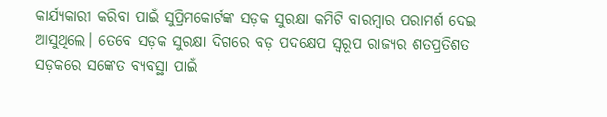କାର୍ଯ୍ୟକାରୀ କରିବା ପାଇଁ ସୁପ୍ରିମକୋର୍ଟଙ୍କ ସଡ଼କ ସୁରକ୍ଷା କମିଟି ବାରମ୍ବାର ପରାମର୍ଶ ଦେଇ ଆସୁଥିଲେ। ତେବେ ସଡ଼କ ସୁରକ୍ଷା ଦିଗରେ ବଡ଼ ପଦକ୍ଷେପ ସ୍ବରୂପ ରାଜ୍ୟର ଶତପ୍ରତିଶତ ସଡ଼କରେ ସଙ୍କେତ ବ୍ୟବସ୍ଥା ପାଇଁ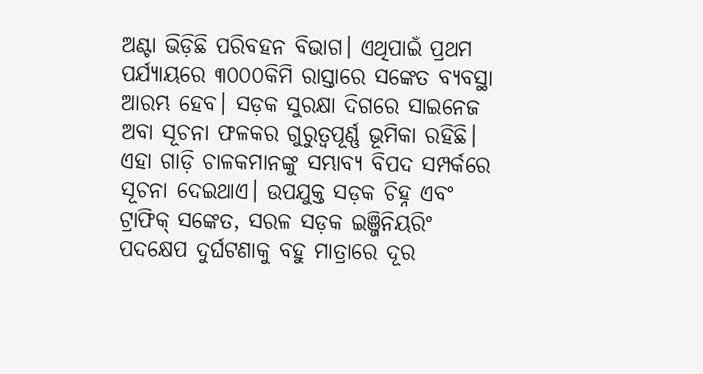ଅଣ୍ଟା ଭିଡ଼ିଛି ପରିବହନ ବିଭାଗ। ଏଥିପାଇଁ ପ୍ରଥମ ପର୍ଯ୍ୟାୟରେ ୩୦୦୦କିମି ରାସ୍ତାରେ ସଙ୍କେତ ବ୍ୟବସ୍ଥା ଆରମ୍ଭ ହେବ। ସଡ଼କ ସୁରକ୍ଷା ଦିଗରେ ସାଇନେଜ ଅବା ସୂଚନା ଫଳକର ଗୁରୁତ୍ୱପୂର୍ଣ୍ଣ ଭୂମିକା ରହିଛି। ଏହା ଗାଡ଼ି ଚାଳକମାନଙ୍କୁ ସମ୍ଭାବ୍ୟ ବିପଦ ସମ୍ପର୍କରେ ସୂଚନା ଦେଇଥାଏ। ଉପଯୁକ୍ତ ସଡ଼କ ଚିହ୍ନ ଏବଂ ଟ୍ରାଫିକ୍‌ ସଙ୍କେତ, ସରଳ ସଡ଼କ ଇଞ୍ଜିନିୟରିଂ ପଦକ୍ଷେପ ଦୁର୍ଘଟଣାକୁ ବହୁ ମାତ୍ରାରେ ଦୂର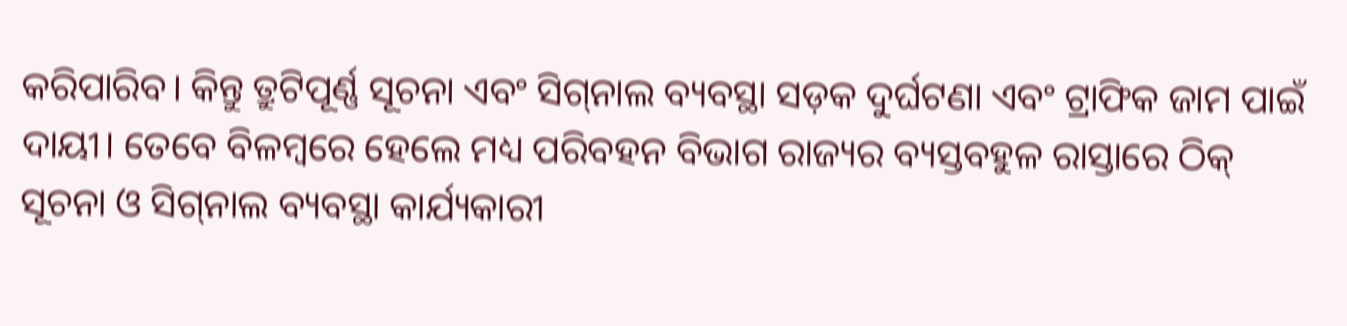କରିପାରିବ। କିନ୍ତୁ ତ୍ରୁଟିପୂର୍ଣ୍ଣ ସୂଚନା ଏବଂ ସିଗ୍‌ନାଲ ବ୍ୟବସ୍ଥା ସଡ଼କ ଦୁର୍ଘଟଣା ଏବଂ ଟ୍ରାଫିକ ଜାମ ପାଇଁ ଦାୟୀ। ତେବେ ବିଳମ୍ବରେ ହେଲେ ମଧ୍ୟ ପରିବହନ ବିଭାଗ ରାଜ୍ୟର ବ୍ୟସ୍ତବହୁଳ ରାସ୍ତାରେ ଠିକ୍‌ ସୂଚନା ଓ ସିଗ୍‌ନାଲ ବ୍ୟବସ୍ଥା କାର୍ଯ୍ୟକାରୀ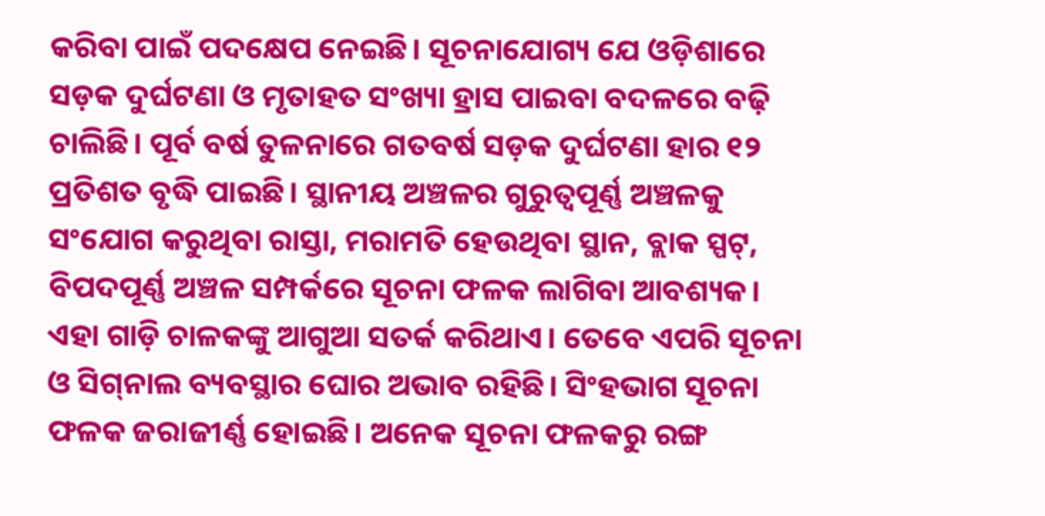କରିବା ପାଇଁ ପଦକ୍ଷେପ ନେଇଛି। ସୂଚନାଯୋଗ୍ୟ ଯେ ଓଡ଼ିଶାରେ ସଡ଼କ ଦୁର୍ଘଟଣା ଓ ମୃତାହତ ସଂଖ୍ୟା ହ୍ରାସ ପାଇବା ବଦଳରେ ବଢ଼ି ଚାଲିଛି। ପୂର୍ବ ବର୍ଷ ତୁଳନାରେ ଗତବର୍ଷ ସଡ଼କ ଦୁର୍ଘଟଣା ହାର ୧୨ ପ୍ରତିଶତ ବୃଦ୍ଧି ପାଇଛି। ସ୍ଥାନୀୟ ଅଞ୍ଚଳର ଗୁରୁତ୍ୱପୂର୍ଣ୍ଣ ଅଞ୍ଚଳକୁ ସଂଯୋଗ କରୁଥିବା ରାସ୍ତା, ମରାମତି ହେଉଥିବା ସ୍ଥାନ, ବ୍ଲାକ ସ୍ପଟ୍‌, ବିପଦପୂର୍ଣ୍ଣ ଅଞ୍ଚଳ ସମ୍ପର୍କରେ ସୂଚନା ଫଳକ ଲାଗିବା ଆବଶ୍ୟକ। ଏହା ଗାଡ଼ି ଚାଳକଙ୍କୁ ଆଗୁଆ ସତର୍କ କରିଥାଏ। ତେବେ ଏପରି ସୂଚନା ଓ ସିଗ୍‌ନାଲ ବ୍ୟବସ୍ଥାର ଘୋର ଅଭାବ ରହିଛି। ସିଂହଭାଗ ସୂଚନା ଫଳକ ଜରାଜୀର୍ଣ୍ଣ ହୋଇଛି। ଅନେକ ସୂଚନା ଫଳକରୁ ରଙ୍ଗ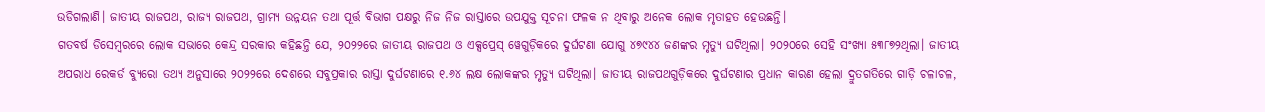ଉଡିଗଲାଣି। ଜାତୀୟ ରାଜପଥ, ରାଜ୍ୟ ରାଜପଥ, ଗ୍ରାମ୍ୟ ଉନ୍ନୟନ ତଥା ପୂର୍ତ୍ତ ବିଭାଗ ପକ୍ଷରୁ ନିଜ ନିଜ ରାସ୍ତାରେ ଉପଯୁକ୍ତ ସୂଚନା ଫଳକ ନ ଥିବାରୁ ଅନେକ ଲୋକ ମୃତାହତ ହେଉଛନ୍ତି।
ଗତବର୍ଷ ଡିସେମ୍ବରରେ ଲୋକ ସଭାରେ କେନ୍ଦ୍ର ସରକାର କହିଛନ୍ତି ଯେ, ୨୦୨୨ରେ ଜାତୀୟ ରାଜପଥ ଓ ଏକ୍ସପ୍ରେସ୍‌ ୱେଗୁଡ଼ିକରେ ଦୁର୍ଘଟଣା ଯୋଗୁ ୪୭୯୪୪ ଜଣଙ୍କର ମୃତ୍ୟୁ ଘଟିଥିଲା। ୨୦୨୦ରେ ସେହି ସଂଖ୍ୟା ୫୩୮୭୨ଥିଲା। ଜାତୀୟ ଅପରାଧ ରେକର୍ଡ ବ୍ୟୁରୋ ତଥ୍ୟ ଅନୁସାରେ ୨୦୨୨ରେ ଦେଶରେ ସବୁପ୍ରକାର ରାସ୍ତା ଦୁର୍ଘଟଣାରେ ୧.୬୪ ଲକ୍ଷ ଲୋକଙ୍କର ମୃତ୍ୟୁ ଘଟିଥିଲା। ଜାତୀୟ ରାଜପଥଗୁଡ଼ିକରେ ଦୁର୍ଘଟଣାର ପ୍ରଧାନ କାରଣ ହେଲା ଦ୍ରୁତଗତିରେ ଗାଡ଼ି ଚଳାଚଳ,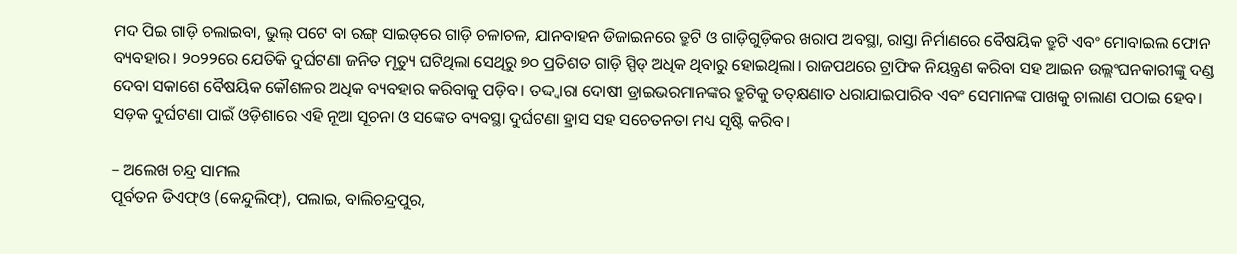ମଦ ପିଇ ଗାଡ଼ି ଚଲାଇବା, ଭୁଲ୍‌ ପଟେ ବା ରଙ୍ଗ୍‌ ସାଇଡ୍‌ରେ ଗାଡ଼ି ଚଳାଚଳ, ଯାନବାହନ ଡିଜାଇନରେ ତ୍ରୁଟି ଓ ଗାଡ଼ିଗୁଡ଼ିକର ଖରାପ ଅବସ୍ଥା, ରାସ୍ତା ନିର୍ମାଣରେ ବୈଷୟିକ ତ୍ରୁଟି ଏବଂ ମୋବାଇଲ ଫୋନ ବ୍ୟବହାର। ୨୦୨୨ରେ ଯେତିକି ଦୁର୍ଘଟଣା ଜନିତ ମୃତ୍ୟୁ ଘଟିଥିଲା ସେଥିରୁ ୭୦ ପ୍ରତିଶତ ଗାଡ଼ି ସ୍ପିଡ୍‌ ଅଧିକ ଥିବାରୁ ହୋଇଥିଲା। ରାଜପଥରେ ଟ୍ରାଫିକ ନିୟନ୍ତ୍ରଣ କରିବା ସହ ଆଇନ ଉଲ୍ଲଂଘନକାରୀଙ୍କୁ ଦଣ୍ଡ ଦେବା ସକାଶେ ବୈଷୟିକ କୌଶଳର ଅଧିକ ବ୍ୟବହାର କରିବାକୁ ପଡ଼ିବ। ତଦ୍ଦ୍ବାରା ଦୋଷୀ ଡ୍ରାଇଭରମାନଙ୍କର ତ୍ରୁଟିକୁ ତତ୍‌କ୍ଷଣାତ ଧରାଯାଇପାରିବ ଏବଂ ସେମାନଙ୍କ ପାଖକୁ ଚାଲାଣ ପଠାଇ ହେବ। ସଡ଼କ ଦୁର୍ଘଟଣା ପାଇଁ ଓଡ଼ିଶାରେ ଏହି ନୂଆ ସୂଚନା ଓ ସଙ୍କେତ ବ୍ୟବସ୍ଥା ଦୁର୍ଘଟଣା ହ୍ରାସ ସହ ସଚେତନତା ମଧ୍ୟ ସୃଷ୍ଟି କରିବ।

– ଅଲେଖ ଚନ୍ଦ୍ର ସାମଲ
ପୂର୍ବତନ ଡିଏଫ୍‌ଓ (କେନ୍ଦୁଲିଫ୍‌), ପଲାଇ, ବାଲିଚନ୍ଦ୍ରପୁର,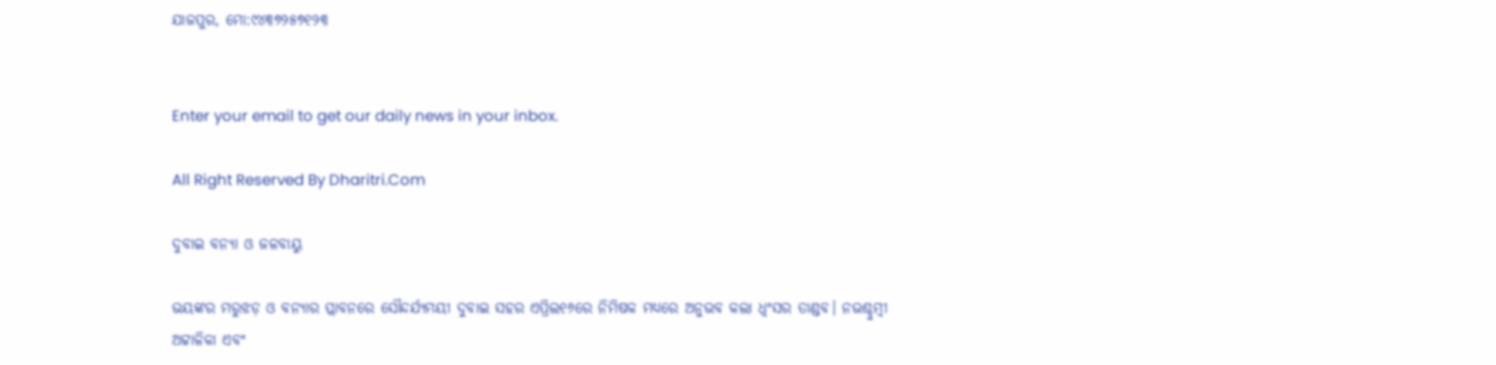ଯାଜପୁର, ମୋ:୯୪୩୭୨୫୭୧୨୩


Enter your email to get our daily news in your inbox.

All Right Reserved By Dharitri.Com

ଦୁବାଇ ବନ୍ୟା ଓ ଜଳବାୟୁ

ଭୟଙ୍କର ମରୁଝଡ଼ ଓ ବନ୍ୟାର ପ୍ଲାବନରେ ସୌନ୍ଦର୍ଯ୍ୟମୟୀ ଦୁବାଇ ସହର ଏପ୍ରିଲ୧୬ରେ ନିମିଷକ ମଧ୍ୟରେ ଅନୁଭବ କଲା ଧ୍ବଂସର ତାଣ୍ଡବ। ନଭଶ୍ଚୁମ୍ବୀ ଅଟ୍ଟାଳିକା ଏବଂ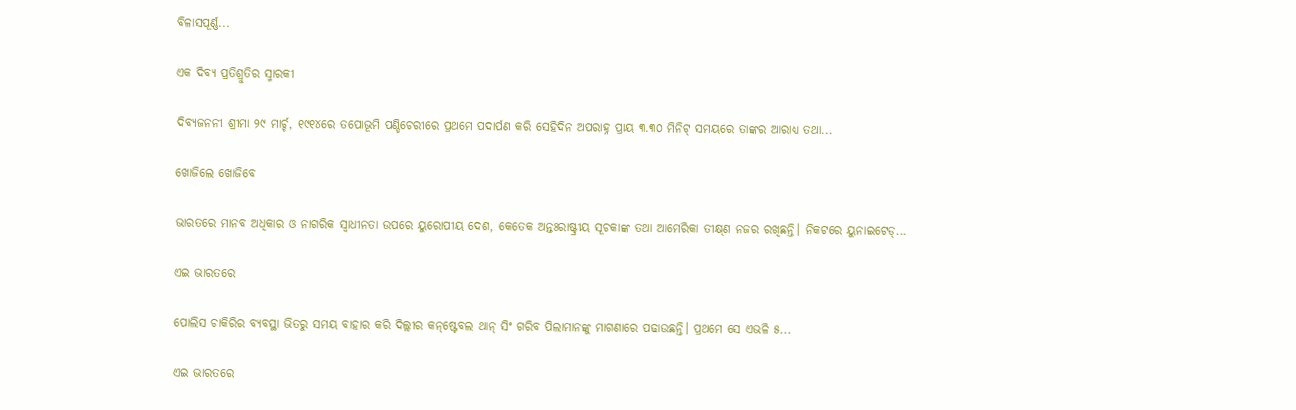ବିଳାସପୂର୍ଣ୍ଣ...

ଏକ ଦିବ୍ୟ ପ୍ରତିଶ୍ରୁତିର ସ୍ମାରକୀ

ଦିବ୍ୟଜନନୀ ଶ୍ରୀମା ୨୯ ମାର୍ଚ୍ଚ, ୧୯୧୪ରେ ତପୋଭୂମି ପଣ୍ଡିଚେରୀରେ ପ୍ରଥମେ ପଦାର୍ପଣ କରି ସେହିଦିନ ଅପରାହ୍ନ ପ୍ରାୟ ୩.୩୦ ମିନିଟ୍‌ ସମୟରେ ତାଙ୍କର ଆରାଧ୍ୟ ତଥା...

ଖୋଜିଲେ ଖୋଜିବେ

ଭାରତରେ ମାନବ ଅଧିକାର ଓ ନାଗରିକ ସ୍ବାଧୀନତା ଉପରେ ୟୁରୋପୀୟ ଦେଶ, କେତେକ ଅନ୍ତଃରାଷ୍ଟ୍ରୀୟ ସୂଚକାଙ୍କ ତଥା ଆମେରିକା ତୀକ୍ଷ୍‌ଣ ନଜର ରଖିଛନ୍ତି। ନିକଟରେ ୟୁନାଇଟେଡ୍‌...

ଏଇ ଭାରତରେ

ପୋଲିସ ଚାକିରିର ବ୍ୟବସ୍ଥା ଭିତରୁ ସମୟ ବାହାର କରି ଦିଲ୍ଲୀର କନ୍‌ଷ୍ଟେବଲ ଥାନ୍‌ ସିଂ ଗରିବ ପିଲାମାନଙ୍କୁ ମାଗଣାରେ ପଢାଉଛନ୍ତି। ପ୍ରଥମେ ସେ ଏଭଳି ୫...

ଏଇ ଭାରତରେ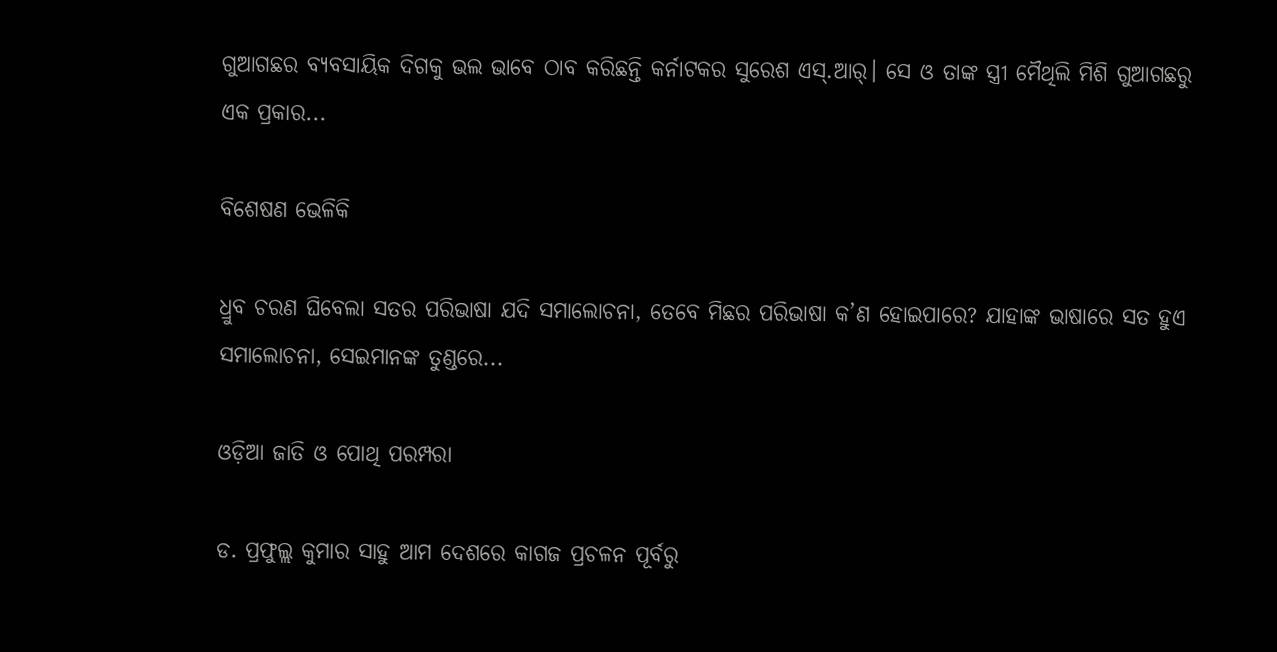ଗୁଆଗଛର ବ୍ୟବସାୟିକ ଦିଗକୁ ଭଲ ଭାବେ ଠାବ କରିଛନ୍ତି କର୍ନାଟକର ସୁରେଶ ଏସ୍‌.ଆର୍‌। ସେ ଓ ତାଙ୍କ ସ୍ତ୍ରୀ ମୈଥିଲି ମିଶି ଗୁଆଗଛରୁ ଏକ ପ୍ରକାର...

ବିଶେଷଣ ଭେଳିକି

ଧ୍ରୁବ ଚରଣ ଘିବେଲା ସତର ପରିଭାଷା ଯଦି ସମାଲୋଚନା, ତେବେ ମିଛର ପରିଭାଷା କ’ଣ ହୋଇପାରେ? ଯାହାଙ୍କ ଭାଷାରେ ସତ ହୁଏ ସମାଲୋଚନା, ସେଇମାନଙ୍କ ତୁଣ୍ଡରେ...

ଓଡ଼ିଆ ଜାତି ଓ ପୋଥି ପରମ୍ପରା

ଡ. ପ୍ରଫୁଲ୍ଲ କୁମାର ସାହୁ ଆମ ଦେଶରେ କାଗଜ ପ୍ରଚଳନ ପୂର୍ବରୁ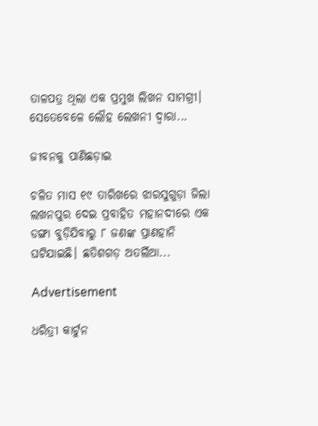ତାଳପତ୍ର ଥିଲା ଏକ ପ୍ରମୁଖ ଲିଖନ ସାମଗ୍ରୀ। ସେତେବେଳେ ଲୌହ ଲେଖନୀ ଦ୍ୱାରା...

ଜୀବନକୁ ପାଣିଛଡ଼ାଇ

ଚଳିତ ମାସ ୧୯ ତାରିଖରେ ଝାରସୁଗୁଡ଼ା ଜିଲା ଲଖନପୁର ଦେଇ ପ୍ରବାହିତ ମହାନଦୀରେ ଏକ ଡଙ୍ଗା ବୁଡ଼ିଯିବାରୁ ୮ ଜଣଙ୍କ ପ୍ରାଣହାନି ଘଟିଯାଇଛି। ଛତିଶଗଡ଼ ଅତର୍ଲିଆ...

Advertisement

ଧରିତ୍ରୀ କାର୍ଟୁନ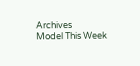Archives
Model This Week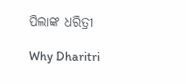ପିଲାଙ୍କ ଧରିତ୍ରୀ

Why Dharitri